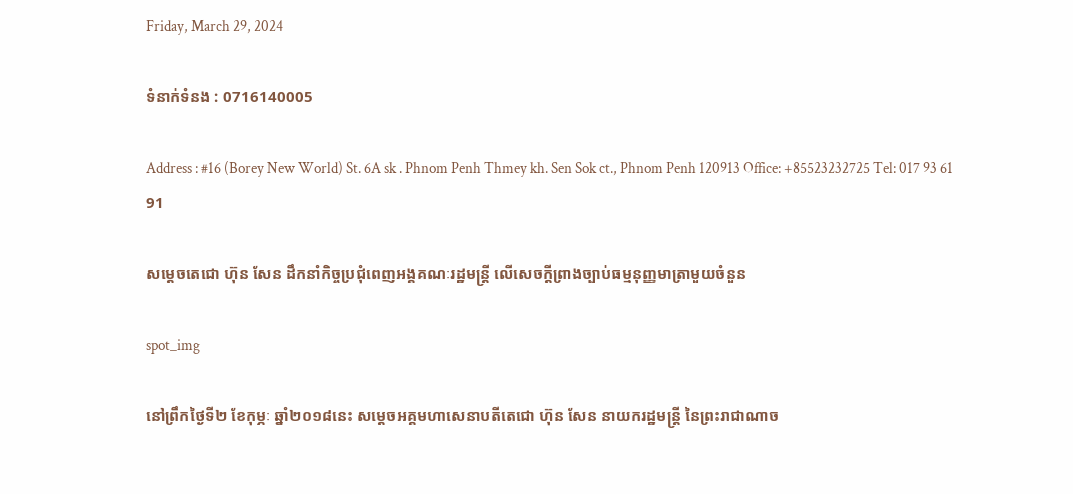Friday, March 29, 2024

ទំនាក់ទំនង : 0716140005

Address : #16 (Borey New World) St. 6A sk . Phnom Penh Thmey kh. Sen Sok ct., Phnom Penh 120913 Office: +85523232725 Tel: 017 93 61 91

សម្ដេចតេជោ ហ៊ុន សែន ដឹកនាំកិច្ចប្រជុំពេញអង្គគណៈរដ្ឋមន្ត្រី លើសេចក្តីព្រាងច្បាប់ធម្មនុញ្ញមាត្រាមួយចំនួន

spot_img

នៅព្រឹកថ្ងៃទី២ ខែកុម្ភៈ ឆ្នាំ២០១៨នេះ សម្ដេចអគ្គមហាសេនាបតីតេជោ ហ៊ុន សែន នាយករដ្ឋមន្ត្រី នៃព្រះរាជាណាច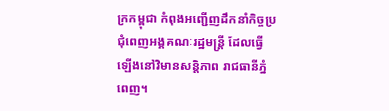ក្រកម្ពុជា កំពុងអញ្ជើញដឹកនាំកិច្ចប្រជុំពេញអង្គគណៈរដ្ឋមន្ត្រី ដែលធ្វើឡើងនៅវិមានសន្តិភាព រាជធានីភ្នំពេញ។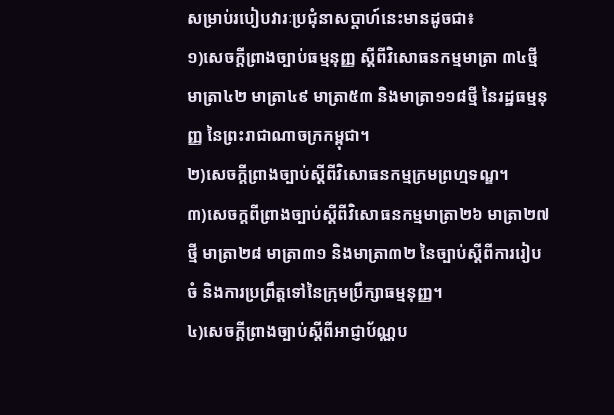សម្រាប់របៀបវារៈប្រជុំនាសប្តាហ៍នេះមានដូចជា៖
១)សេចក្តីព្រាងច្បាប់ធម្មនុញ្ញ ស្តីពីវិសោធនកម្មមាត្រា ៣៤ថ្មី មាត្រា៤២ មាត្រា៤៩ មាត្រា៥៣ និងមាត្រា១១៨ថ្មី នៃរដ្ឋធម្មនុញ្ញ នៃព្រះរាជាណាចក្រកម្ពុជា។
២)សេចក្តីព្រាងច្បាប់ស្តីពីវិសោធនកម្មក្រមព្រហ្មទណ្ឌ។
៣)សេចក្តពីព្រាងច្បាប់ស្តីពីវិសោធនកម្មមាត្រា២៦ មាត្រា២៧ថ្មី មាត្រា២៨ មាត្រា៣១ និងមាត្រា៣២ នៃច្បាប់ស្តីពីការរៀបចំ និងការប្រព្រឹត្តទៅនៃក្រុមប្រឹក្សាធម្មនុញ្ញ។
៤)សេចក្តីព្រាងច្បាប់ស្តីពីអាជ្ញាប័ណ្ណប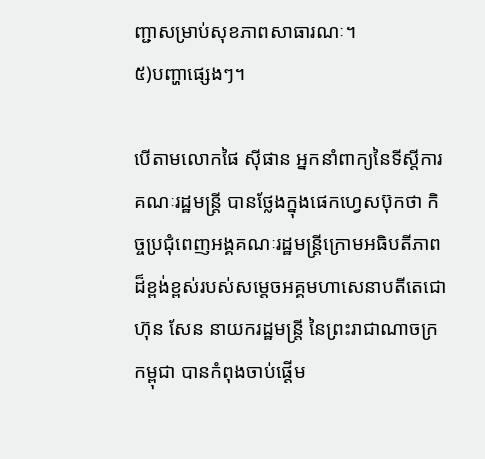ញ្ជាសម្រាប់សុខភាពសាធារណៈ។
៥)បញ្ហាផ្សេងៗ។

បើតាមលោកផៃ ស៊ីផាន អ្នកនាំពាក្យនៃទីស្តីការគណៈរដ្ឋមន្ត្រី បានថ្លែងក្នុងផេកហ្វេសប៊ុកថា កិច្ចប្រជុំពេញអង្គគណៈរដ្ឋមន្ត្រីក្រោមអធិបតីភាពដ៏ខ្ពង់ខ្ពស់របស់សម្តេចអគ្គមហាសេនាបតីតេជោ ហ៊ុន សែន នាយករដ្ឋមន្ត្រី នៃព្រះរាជាណាចក្រកម្ពុជា បានកំពុងចាប់ផ្តើម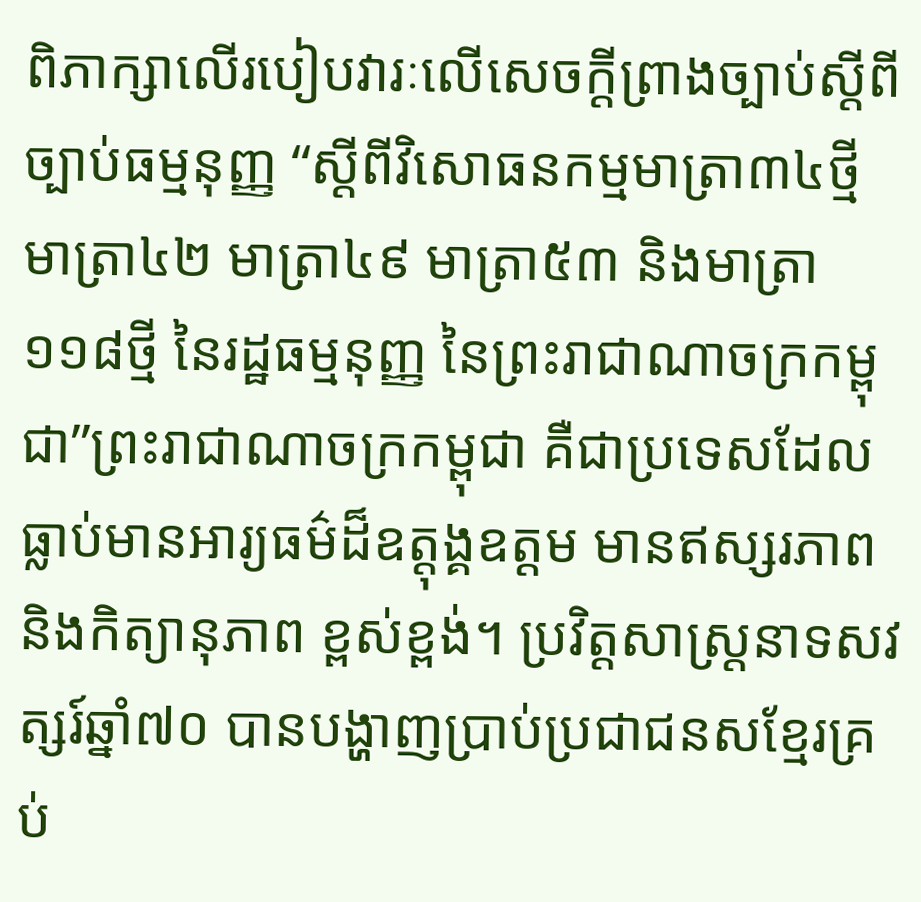ពិភាក្សាលើរបៀបវារៈលើសេចក្តីព្រាងច្បាប់ស្តីពីច្បាប់ធម្មនុញ្ញ “ស្តីពីវិសោធនកម្មមាត្រា៣៤ថ្មី មាត្រា៤២ មាត្រា៤៩ មាត្រា៥៣ និងមាត្រា១១៨ថ្មី នៃរដ្ឋធម្មនុញ្ញ នៃព្រះរាជាណាចក្រកម្ពុជា”ព្រះរាជាណាចក្រកម្ពុជា គឺជាប្រទេសដែលធ្លាប់មានអារ្យធម៌ដ៏ឧត្តុង្គឧត្តម មានឥស្សរភាព និងកិត្យានុភាព ខ្ពស់ខ្ពង់។ ប្រវិត្តសាស្ត្រនាទសវត្សរ៍ឆ្នាំ៧០ បានបង្ហាញប្រាប់ប្រជាជនសខ្មែរគ្រប់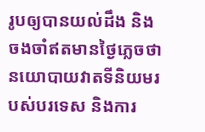រូបឲ្យបានយល់ដឹង និងចងចាំឥតមានថ្ងៃភ្លេចថា នយោបាយវាតទីនិយមរបស់បរទេស និងការ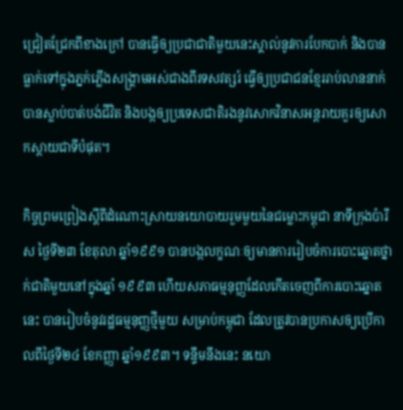ជ្រៀតជ្រែកពីខាងក្រៅ បានធ្វើឲ្យប្រជាជាតិមួយនេះស្គាល់នូវការបែកបាក់ និងបានធ្លាក់ទៅក្នុងភ្នក់ភ្លើងសង្គ្រាមអស់ជាងពីរទសវត្សរ៍ ធ្វើឲ្យប្រជាជនខ្មែររាប់លាននាក់បានស្លាប់បាត់បង់ជីវិត និងបង្កឲ្យប្រទេសជាតិរងនូវសោកវិនាសអន្តរាយគួរឲ្យសោកស្តាយជាទីបំផុត។

កិច្ចព្រមព្រៀងស្តីពីដំណោះស្រាយនយោបាយរួមមួយនៃជម្លោះកម្ពុជា នាទីក្រុងប៉ារីស ថ្ងៃទី២៣ ខែតុលា ឆ្នាំ១៩៩១ បានបង្កលក្ខណៈឲ្យមានការរៀបចំការបោះឆ្នោតថ្នាក់ជាតិមួយនៅក្នុងឆ្នាំ ១៩៩៣ ហើយសភាធម្មនុញ្ញដែលកើតចេញពីការបោះឆ្នោតនេះ បានរៀបចំនូវរដ្ឋធម្មនុញ្ញថ្មីមួយ សម្រាប់កម្ពុជា ដែលត្រូវបានប្រកាសឲ្យប្រើកាលពីថ្ងៃទី២៤ ខែកញ្ញា ឆ្នាំ១៩៩៣។ ទន្ទឹមនឹងនេះ នយោ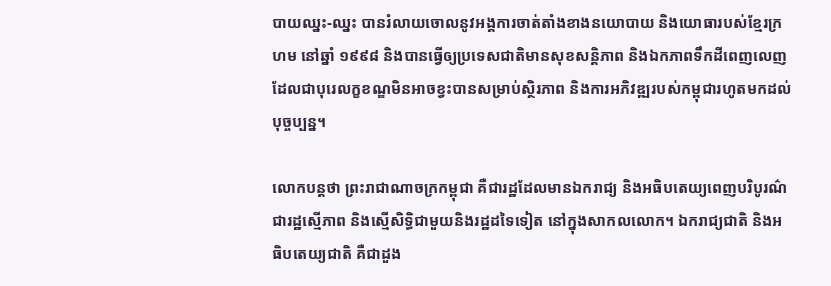បាយឈ្នះ-ឈ្នះ បានរំលាយចោលនូវអង្គការចាត់តាំងខាងនយោបាយ និងយោធារបស់ខ្មែរក្រហម នៅឆ្នាំ ១៩៩៨ និងបានធ្វើឲ្យប្រទេសជាតិមានសុខសន្តិភាព និងឯកភាពទឹកដីពេញលេញ ដែលជាបុរេលក្ខខណ្ឌមិនអាចខ្វះបានសម្រាប់ស្ថិរភាព និងការអភិវឌ្ឍរបស់កម្ពុជារហូតមកដល់បុច្ចប្បន្ន។

លោកបន្តថា ព្រះរាជាណាចក្រកម្ពុជា គឺជារដ្ឋដែលមានឯករាជ្យ និងអធិបតេយ្យពេញបរិបូរណ៌ ជារដ្ឋស្មើភាព និងស្មើសិទ្ធិជាមួយនិងរដ្ឋដទៃទៀត នៅក្នុងសាកលលោក។ ឯករាជ្យជាតិ និងអធិបតេយ្យជាតិ គឺជាដួង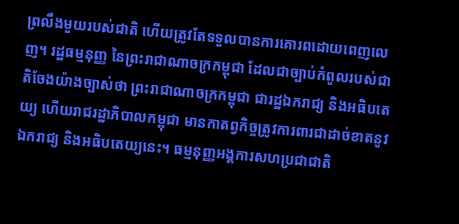ព្រលឹងមួយរបស់ជាតិ ហើយត្រូវតែទទួលបានការគោរពដោយពេញលេញ។ រដ្ឋធម្មនុញ្ញ នៃព្រះរាជាណាចក្រកម្ពុជា ដែលជាច្បាប់កំពូលរបស់ជាតិចែងយ៉ាងច្បាស់ថា ព្រះរាជាណាចក្រកម្ពុជា ជារដ្ឋឯករាជ្យ និងអធិបតេយ្យ ហើយរាជរដ្ឋាភិបាលកម្ពុជា មានកាតព្វកិច្ចត្រូវការពារជាដាច់ខាតនូវឯករាជ្យ និងអធិបតេយ្យនេះ។ ធម្មនុញ្ញអង្គការសហប្រជាជាតិ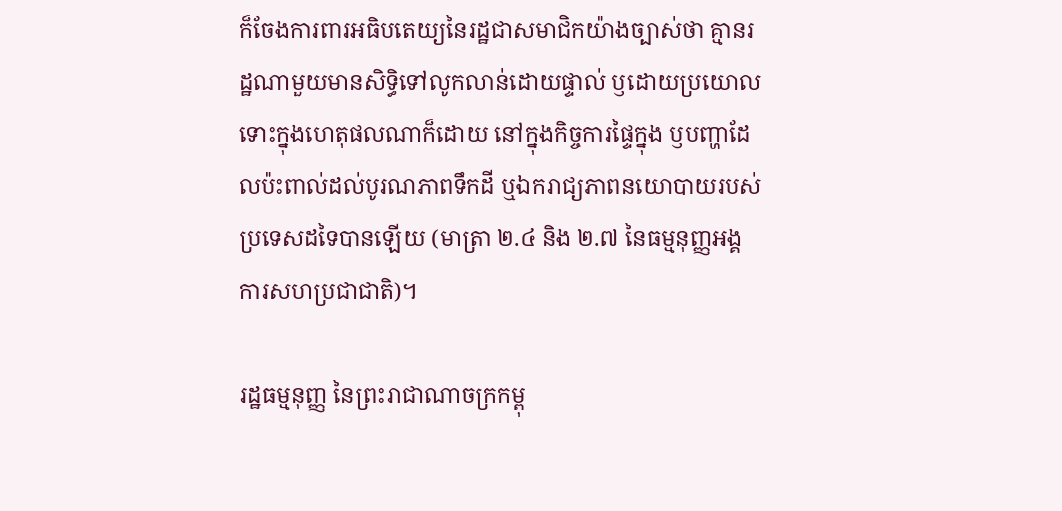ក៏ចែងការពារអធិបតេយ្យនៃរដ្ឋជាសមាជិកយ៉ាងច្បាស់ថា គ្មានរដ្ឋណាមួយមានសិទ្ធិទៅលូកលាន់ដោយផ្ទាល់ ឫដោយប្រយោល ទោះក្នុងហេតុផលណាក៏ដោយ នៅក្នុងកិច្ចការផ្ទៃក្នុង ឫបញ្ហាដែលប៉ះពាល់ដល់បូរណភាពទឹកដី ឬឯករាជ្យភាពនយោបាយរបស់ប្រទេសដទៃបានឡើយ (មាត្រា ២.៤ និង ២.៧ នៃធម្មនុញ្ញអង្គការសហប្រជាជាតិ)។

រដ្ឋធម្មនុញ្ញ នៃព្រះរាជាណាចក្រកម្ពុ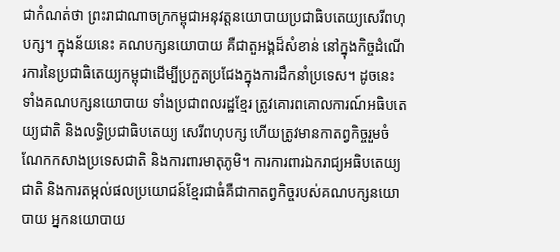ជាកំណត់ថា ព្រះរាជាណាចក្រកម្ពុជាអនុវត្តនយោបាយប្រជាធិបតេយ្យសេរីពហុបក្ស។ ក្នុងន័យនេះ គណបក្សនយោបាយ គឺជាតួអង្គដ៏សំខាន់ នៅក្នុងកិច្ចដំណើរការនៃប្រជាធិតេយ្យកម្ពុជាដើម្បីប្រកួតប្រជែងក្នុងការដឹកនាំប្រទេស។ ដូចនេះ ទាំងគណបក្សនយោបាយ ទាំងប្រជាពលរដ្ឋខ្មែរ ត្រូវគោរពគោលការណ៍អធិបតេយ្យជាតិ និងលទ្ធិប្រជាធិបតេយ្យ សេរីពហុបក្ស ហើយត្រូវមានកាតព្វកិច្ចរួមចំណែកកសាងប្រទេសជាតិ និងការពារមាតុភូមិ។ ការការពារឯករាជ្យអធិបតេយ្យជាតិ និងការតម្កល់ផលប្រយោជន៍ខ្មែរជាធំគឺជាកាតព្វកិច្ចរបស់គណបក្សនយោបាយ អ្នកនយោបាយ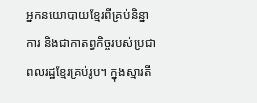អ្នកនយោបាយខ្មែរពីគ្រប់និន្នាការ និងជាកាតព្វកិច្ចរបស់ប្រជាពលរដ្ឋខ្មែរគ្រប់រូប។ ក្នុងស្មារតី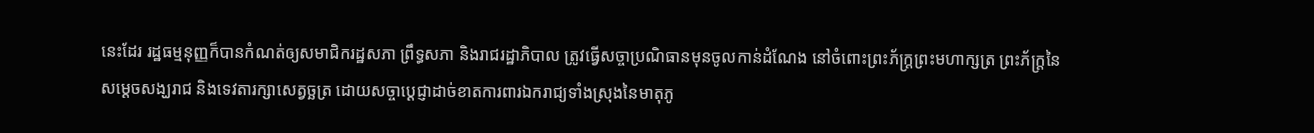នេះដែរ រដ្ឋធម្មនុញ្ញក៏បានកំណត់ឲ្យសមាជិករដ្ឋសភា ព្រឹទ្ធសភា និងរាជរដ្ឋាភិបាល ត្រូវធ្វើសច្ចាប្រណិធានមុនចូលកាន់ដំណែង នៅចំពោះព្រះភ័ក្ត្រព្រះមហាក្សត្រ ព្រះភ័ក្ត្រនៃសម្តេចសង្ឃរាជ និងទេវតារក្សាសេត្វច្ឆត្រ ដោយសច្ចាបេ្តជ្ញាដាច់ខាតការពារឯករាជ្យទាំងស្រុងនៃមាតុភូ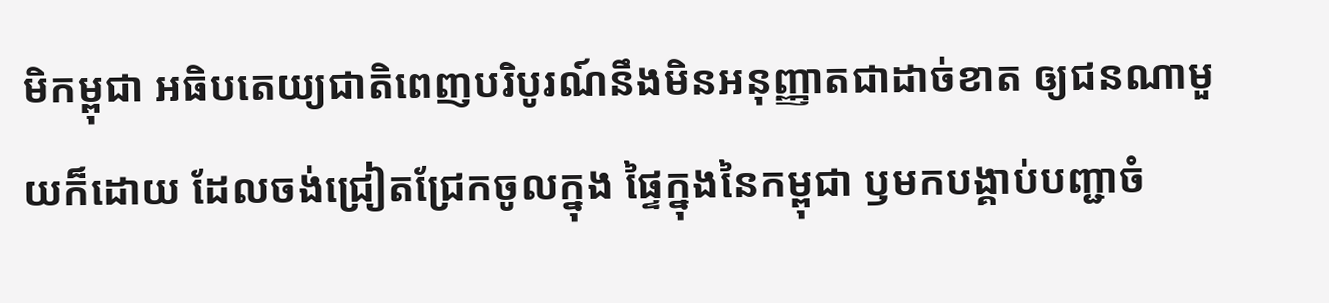មិកម្ពុជា អធិបតេយ្យជាតិពេញបរិបូរណ៍នឹងមិនអនុញ្ញាតជាដាច់ខាត ឲ្យជនណាមួយក៏ដោយ ដែលចង់ជ្រៀតជ្រែកចូលក្នុង ផ្ទៃក្នុងនៃកម្ពុជា ឫមកបង្គាប់បញ្ជាចំ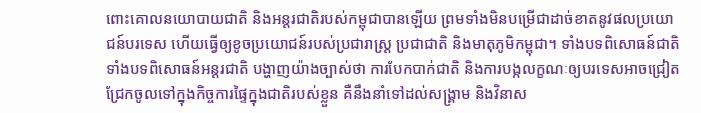ពោះគោលនយោបាយជាតិ និងអន្តរជាតិរបស់កម្ពុជាបានឡើយ ព្រមទាំងមិនបម្រើជាដាច់ខាតនូវផលប្រយោជន៍បរទេស ហើយធ្វើឲ្យខូចប្រយោជន៍របស់ប្រជារាស្ត្រ ប្រជាជាតិ និងមាតុភូមិកម្ពុជា។ ទាំងបទពិសោធន៍ជាតិ ទាំងបទពិសោធន៍អន្តរជាតិ បង្ហាញយ៉ាងច្បាស់ថា ការបែកបាក់ជាតិ និងការបង្កលក្ខណៈឲ្យបរទេសអាចជ្រៀតជ្រែកចូលទៅក្នុងកិច្ចការផ្ទៃក្នុងជាតិរបស់ខ្លួន គឺនឹងនាំទៅដល់សង្គ្រាម និងវិនាស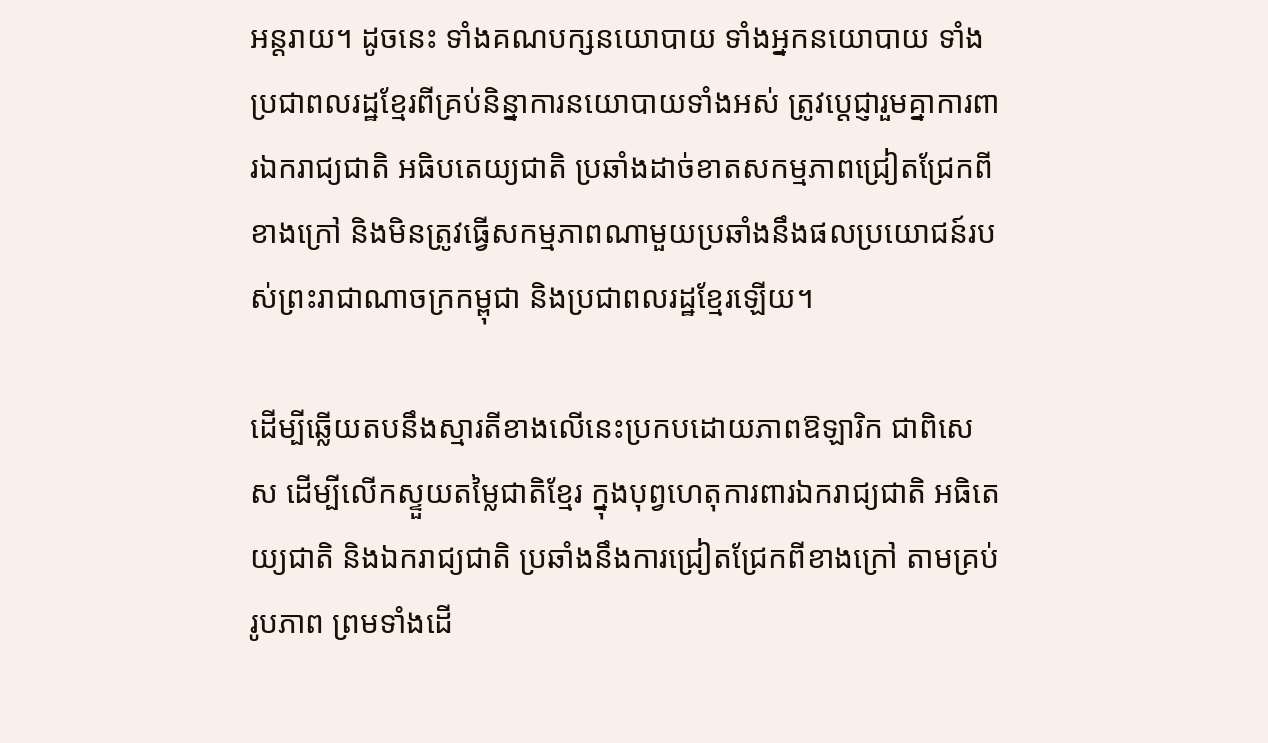អន្តរាយ។ ដូចនេះ ទាំងគណបក្សនយោបាយ ទាំងអ្នកនយោបាយ ទាំងប្រជាពលរដ្ឋខ្មែរពីគ្រប់និន្នាការនយោបាយទាំងអស់ ត្រូវបេ្តជ្ញារួមគ្នាការពារឯករាជ្យជាតិ អធិបតេយ្យជាតិ ប្រឆាំងដាច់ខាតសកម្មភាពជ្រៀតជ្រែកពីខាងក្រៅ និងមិនត្រូវធ្វើសកម្មភាពណាមួយប្រឆាំងនឹងផលប្រយោជន៍របស់ព្រះរាជាណាចក្រកម្ពុជា និងប្រជាពលរដ្ឋខ្មែរឡើយ។

ដើម្បីឆ្លើយតបនឹងស្មារតីខាងលើនេះប្រកបដោយភាពឱឡារិក ជាពិសេស ដើម្បីលើកស្ទួយតម្លៃជាតិខ្មែរ ក្នុងបុព្វហេតុការពារឯករាជ្យជាតិ អធិតេយ្យជាតិ និងឯករាជ្យជាតិ ប្រឆាំងនឹងការជ្រៀតជ្រែកពីខាងក្រៅ តាមគ្រប់រូបភាព ព្រមទាំងដើ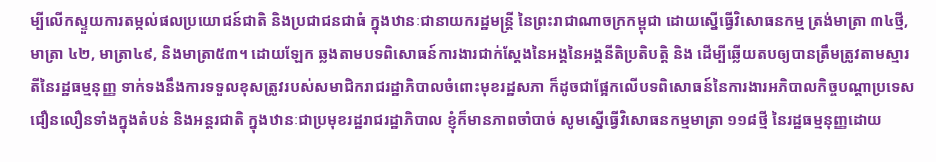ម្បីលើកស្ទួយការតម្កល់ផលប្រយោជន៍ជាតិ និងប្រជាជនជាធំ ក្នុងឋានៈជានាយករដ្ឋមន្ត្រី នៃព្រះរាជាណាចក្រកម្ពុជា ដោយស្នើធ្វើវិសោធនកម្ម ត្រង់មាត្រា ៣៤ថ្មី, មាត្រា ៤២, មាត្រា៤៩, និងមាត្រា៥៣។ ដោយឡែក ឆ្លងតាមបទពិសោធន៍ការងារជាក់ស្តែងនៃអង្គនៃអង្គនីតិប្រតិបត្តិ និង ដើម្បីឆ្លើយតបឲ្យបានត្រឹមត្រូវតាមស្មារតីនៃរដ្ឋធម្មនុញ្ញ ទាក់ទងនឹងការទទួលខុសត្រូវរបស់សមាជិករាជរដ្ឋាភិបាលចំពោះមុខរដ្ឋសភា ក៏ដូចជាផ្អែកលើបទពិសោធន៍នៃការងារអភិបាលកិច្ចបណ្តាប្រទេសជឿនលឿនទាំងក្នុងតំបន់ និងអន្តរជាតិ ក្នុងឋានៈជាប្រមុខរដ្ឋរាជរដ្ឋាភិបាល ខ្ញុំក៏មានភាពចាំបាច់ សូមស្នើធ្វើវិសោធនកម្មមាត្រា ១១៨ថ្មី នៃរដ្ឋធម្មនុញ្ញដោយ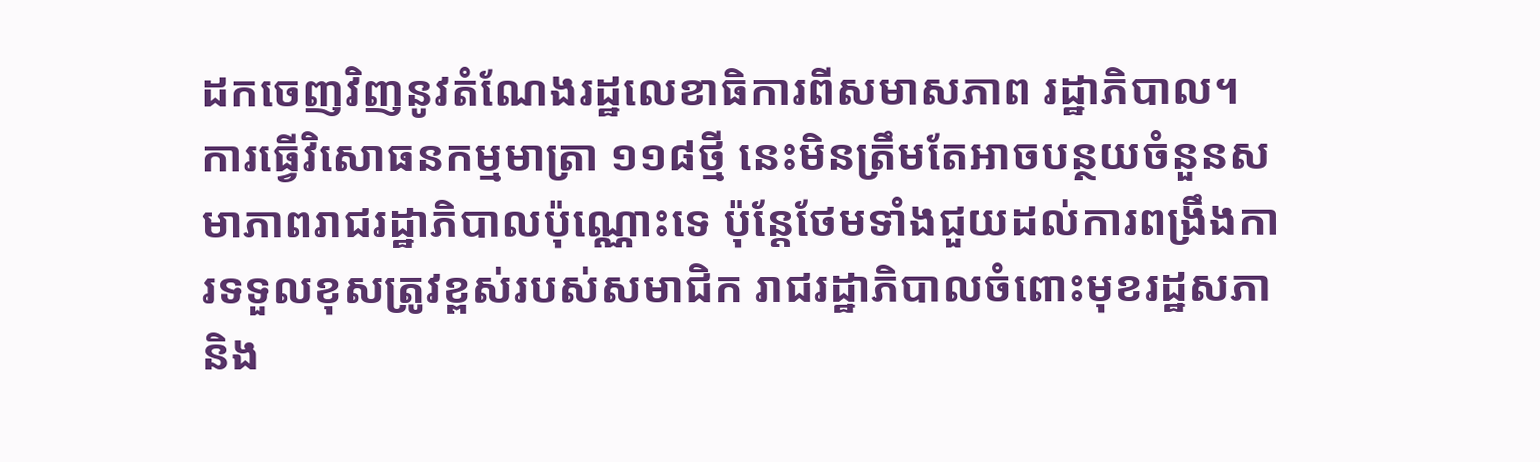ដកចេញវិញនូវតំណែងរដ្ឋលេខាធិការពីសមាសភាព រដ្ឋាភិបាល។ ការធ្វើវិសោធនកម្មមាត្រា ១១៨ថ្មី នេះមិនត្រឹមតែអាចបន្ថយចំនួនសមាភាពរាជរដ្ឋាភិបាលប៉ុណ្ណោះទេ ប៉ុន្តែថែមទាំងជួយដល់ការពង្រឹងការទទួលខុសត្រូវខ្ពស់របស់សមាជិក រាជរដ្ឋាភិបាលចំពោះមុខរដ្ឋសភា និង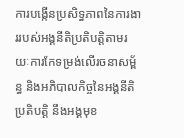ការបង្កើនប្រសិទ្ធភាពនៃការងាររបស់អង្គនីតិប្រតិបត្តិតាមរយៈការកែទម្រង់លើរចនាសម្ព័ន្ធ និងអភិបាលកិច្ចនៃអង្គនីតិប្រតិបត្តិ នឹងអង្គមុខ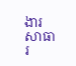ងារសាធារ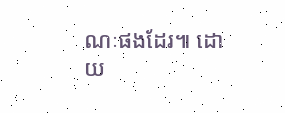ណៈផងដែរ៕ ដោយ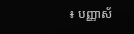៖ បញ្ញាស័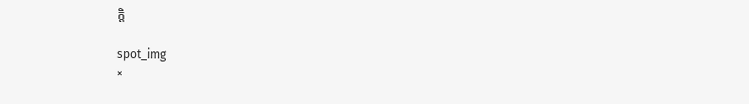ក្តិ

spot_img
×